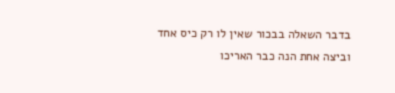בדבר השאלה בבכור שאין לו רק כיס אחד וביצה אחת הנה כבר האריכו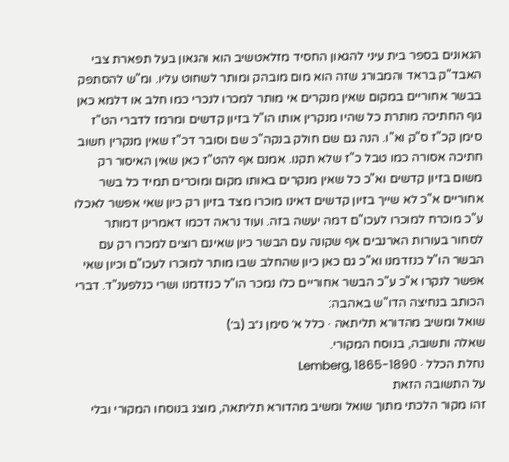הגאונים בספר בית עיני להגאון החסיד מזלאטשיב הוא והגאון בעל תפארת צבי האבד"ק בראד והמבורג שזה הוא מום מובהק ומותר לשחוט עליו. ומ"ש להסתפק בבשר אחוריים במקום שאין מנקרים אי מותר למכרו לנכרי כמו חלב או דלמא כאן גוף החתיכה מותרת כל שהיו מנקרין אותו הו"ל בזיון קדשים ומרמז לדברי הט"ז סימן קכ"ז ס"ק וא"ו. הנה גם שם חולק בנקה"כ שם וסובר דכ"ז שאין מנקרין חשוב חתיכה אסורה כמו טבל כ"ז שלא תקנו. אמנם אף להט"ז כאן שאין האיסור רק משום בזיון קדשים וא"כ כל שאין מנקרים באותו מקום ומוכרים תמיד כל בשר אחוריים א"כ לא שייך בזיון קדשים דאינו מוכרו מצד בזיון רק כיון שאי אפשר לאכלו ע"כ מוכרח למוכרו לעכו"ם דמה יעשה בזה. ועוד נראה דכמו דאמרינן דמותר לסחור בעורות הארנבים אף שקונה עם הבשר כיון שאינם רוצים למכרו רק עם הבשר הו"ל כנזדמנו וא"כ גם כאן כיון שהחלב שבו מותר למוכרו לעכו"ם וכיון שאי אפשר לנקרו א"כ ע"כ הבשר אחוריים כלו נמכר הו"ל כנזדמנו ושרי כנלפענ"ד. דברי הכותב בנחיצה הדו"ש באהבה:
שואל ומשיב מהדורא תליתאה · כלל א׳ סימן נ״ב (ב׳)
שאלה ותשובה, בנוסח המקורי.
נחלת הכלל · Lemberg, 1865-1890
על התשובה הזאת
זהו מקור הלכתי מתוך שואל ומשיב מהדורא תליתאה, מוצג בנוסחו המקורי ובלי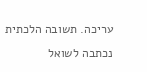עריכה. תשובה הלכתית נכתבה לשואל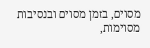מסוים, בזמן מסוים ובנסיבות מסוימות,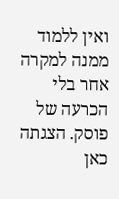ואין ללמוד ממנה למקרה אחר בלי הכרעה של פוסק. הצגתה כאן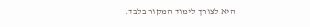היא לצורך לימוד המקור בלבד.